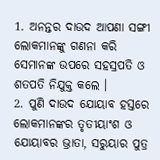1. ଅନନ୍ତର ଦାଉଦ ଆପଣା ସଙ୍ଗୀ ଲୋକମାନଙ୍କୁ ଗଣନା କରି ସେମାନଙ୍କ ଉପରେ ସହସ୍ରପତି ଓ ଶତପତି ନିଯୁକ୍ତ କଲେ ।
2. ପୁଣି ଦାଉଦ ଯୋୟାବ ହସ୍ତରେ ଲୋକମାନଙ୍କର ତୃତୀୟାଂଶ ଓ ଯୋୟାବର ଭ୍ରାତା, ସରୁୟାର ପୁତ୍ର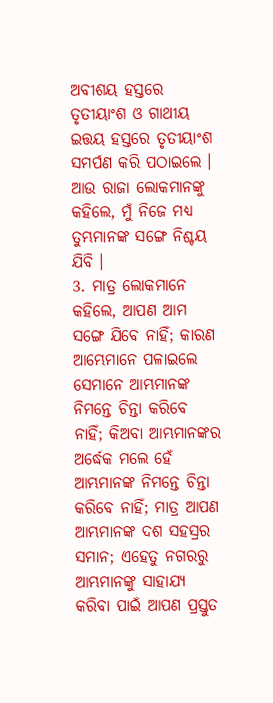ଅବୀଶୟ ହସ୍ତରେ ତୃତୀୟାଂଶ ଓ ଗାଥୀୟ ଇତ୍ତୟ ହସ୍ତରେ ତୃତୀୟାଂଶ ସମର୍ପଣ କରି ପଠାଇଲେ । ଆଉ ରାଜା ଲୋକମାନଙ୍କୁ କହିଲେ, ମୁଁ ନିଜେ ମଧ୍ୟ ତୁମ୍ଭମାନଙ୍କ ସଙ୍ଗେ ନିଶ୍ଚୟ ଯିବି ।
3. ମାତ୍ର ଲୋକମାନେ କହିଲେ, ଆପଣ ଆମ ସଙ୍ଗେ ଯିବେ ନାହିଁ; କାରଣ ଆମ୍ଭେମାନେ ପଳାଇଲେ ସେମାନେ ଆମ୍ଭମାନଙ୍କ ନିମନ୍ତେ ଚିନ୍ତା କରିବେ ନାହିଁ; କିଅବା ଆମ୍ଭମାନଙ୍କର ଅର୍ଦ୍ଧେକ ମଲେ ହେଁ ଆମ୍ଭମାନଙ୍କ ନିମନ୍ତେ ଚିନ୍ତା କରିବେ ନାହିଁ; ମାତ୍ର ଆପଣ ଆମ୍ଭମାନଙ୍କ ଦଶ ସହସ୍ରର ସମାନ; ଏହେତୁ ନଗରରୁ ଆମ୍ଭମାନଙ୍କୁ ସାହାଯ୍ୟ କରିବା ପାଇଁ ଆପଣ ପ୍ରସ୍ତୁତ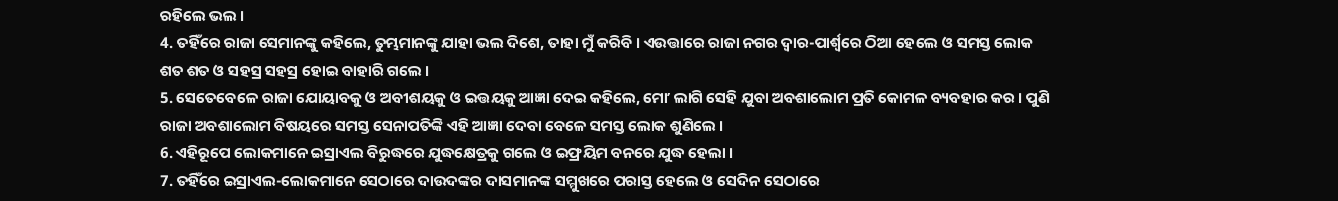ରହିଲେ ଭଲ ।
4. ତହିଁରେ ରାଜା ସେମାନଙ୍କୁ କହିଲେ, ତୁମ୍ଭମାନଙ୍କୁ ଯାହା ଭଲ ଦିଶେ, ତାହା ମୁଁ କରିବି । ଏଉତ୍ତାରେ ରାଜା ନଗର ଦ୍ଵାର-ପାର୍ଶ୍ଵରେ ଠିଆ ହେଲେ ଓ ସମସ୍ତ ଲୋକ ଶତ ଶତ ଓ ସହସ୍ର ସହସ୍ର ହୋଇ ବାହାରି ଗଲେ ।
5. ସେତେବେଳେ ରାଜା ଯୋୟାବକୁ ଓ ଅବୀଶୟକୁ ଓ ଇତ୍ତୟକୁ ଆଜ୍ଞା ଦେଇ କହିଲେ, ମୋʼ ଲାଗି ସେହି ଯୁବା ଅବଶାଲୋମ ପ୍ରତି କୋମଳ ବ୍ୟବହାର କର । ପୁଣି ରାଜା ଅବଶାଲୋମ ବିଷୟରେ ସମସ୍ତ ସେନାପତିଙ୍କି ଏହି ଆଜ୍ଞା ଦେବା ବେଳେ ସମସ୍ତ ଲୋକ ଶୁଣିଲେ ।
6. ଏହିରୂପେ ଲୋକମାନେ ଇସ୍ରାଏଲ ବିରୁଦ୍ଧରେ ଯୁଦ୍ଧକ୍ଷେତ୍ରକୁ ଗଲେ ଓ ଇଫ୍ରୟିମ ବନରେ ଯୁଦ୍ଧ ହେଲା ।
7. ତହିଁରେ ଇସ୍ରାଏଲ-ଲୋକମାନେ ସେଠାରେ ଦାଉଦଙ୍କର ଦାସମାନଙ୍କ ସମ୍ମୁଖରେ ପରାସ୍ତ ହେଲେ ଓ ସେଦିନ ସେଠାରେ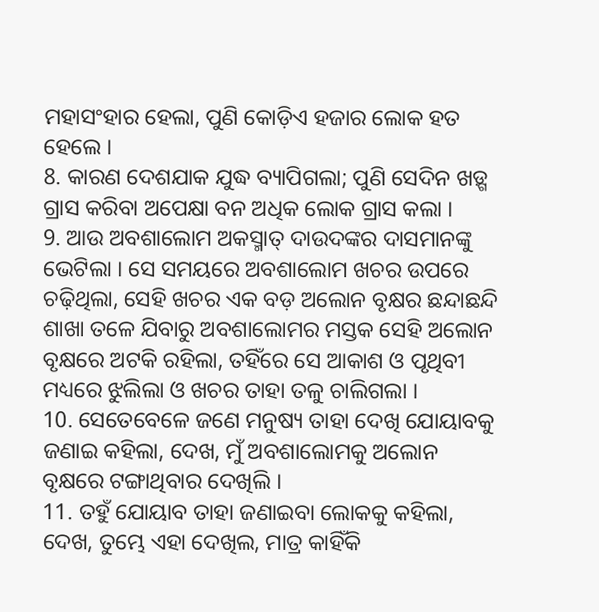ମହାସଂହାର ହେଲା, ପୁଣି କୋଡ଼ିଏ ହଜାର ଲୋକ ହତ ହେଲେ ।
8. କାରଣ ଦେଶଯାକ ଯୁଦ୍ଧ ବ୍ୟାପିଗଲା; ପୁଣି ସେଦିନ ଖଡ଼୍ଗ ଗ୍ରାସ କରିବା ଅପେକ୍ଷା ବନ ଅଧିକ ଲୋକ ଗ୍ରାସ କଲା ।
9. ଆଉ ଅବଶାଲୋମ ଅକସ୍ମାତ୍ ଦାଉଦଙ୍କର ଦାସମାନଙ୍କୁ ଭେଟିଲା । ସେ ସମୟରେ ଅବଶାଲୋମ ଖଚର ଉପରେ ଚଢ଼ିଥିଲା, ସେହି ଖଚର ଏକ ବଡ଼ ଅଲୋନ ବୃକ୍ଷର ଛନ୍ଦାଛନ୍ଦି ଶାଖା ତଳେ ଯିବାରୁ ଅବଶାଲୋମର ମସ୍ତକ ସେହି ଅଲୋନ ବୃକ୍ଷରେ ଅଟକି ରହିଲା, ତହିଁରେ ସେ ଆକାଶ ଓ ପୃଥିବୀ ମଧ୍ୟରେ ଝୁଲିଲା ଓ ଖଚର ତାହା ତଳୁ ଚାଲିଗଲା ।
10. ସେତେବେଳେ ଜଣେ ମନୁଷ୍ୟ ତାହା ଦେଖି ଯୋୟାବକୁ ଜଣାଇ କହିଲା, ଦେଖ, ମୁଁ ଅବଶାଲୋମକୁ ଅଲୋନ ବୃକ୍ଷରେ ଟଙ୍ଗାଥିବାର ଦେଖିଲି ।
11. ତହୁଁ ଯୋୟାବ ତାହା ଜଣାଇବା ଲୋକକୁ କହିଲା, ଦେଖ, ତୁମ୍ଭେ ଏହା ଦେଖିଲ, ମାତ୍ର କାହିଁକି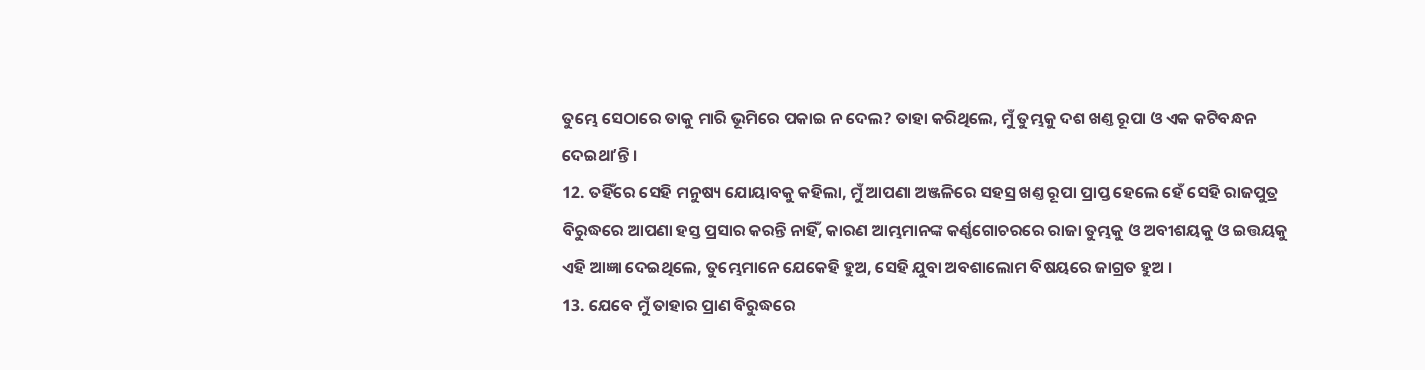ତୁମ୍ଭେ ସେଠାରେ ତାକୁ ମାରି ଭୂମିରେ ପକାଇ ନ ଦେଲ? ତାହା କରିଥିଲେ, ମୁଁ ତୁମ୍ଭକୁ ଦଶ ଖଣ୍ତ ରୂପା ଓ ଏକ କଟିବନ୍ଧନ ଦେଇଥାʼନ୍ତି ।
12. ତହିଁରେ ସେହି ମନୁଷ୍ୟ ଯୋୟାବକୁ କହିଲା, ମୁଁ ଆପଣା ଅଞ୍ଜଳିରେ ସହସ୍ର ଖଣ୍ତ ରୂପା ପ୍ରାପ୍ତ ହେଲେ ହେଁ ସେହି ରାଜପୁତ୍ର ବିରୁଦ୍ଧରେ ଆପଣା ହସ୍ତ ପ୍ରସାର କରନ୍ତି ନାହିଁ, କାରଣ ଆମ୍ଭମାନଙ୍କ କର୍ଣ୍ଣଗୋଚରରେ ରାଜା ତୁମ୍ଭକୁ ଓ ଅବୀଶୟକୁ ଓ ଇତ୍ତୟକୁ ଏହି ଆଜ୍ଞା ଦେଇଥିଲେ, ତୁମ୍ଭେମାନେ ଯେକେହି ହୁଅ, ସେହି ଯୁବା ଅବଶାଲୋମ ବିଷୟରେ ଜାଗ୍ରତ ହୁଅ ।
13. ଯେବେ ମୁଁ ତାହାର ପ୍ରାଣ ବିରୁଦ୍ଧରେ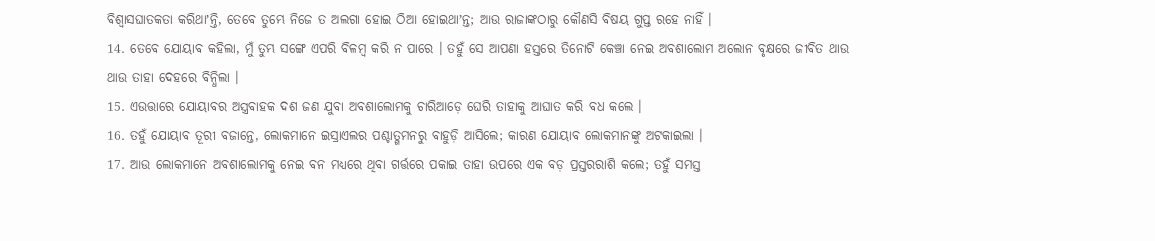ବିଶ୍ଵାସଘାତକତା କରିଥାʼନ୍ତି, ତେବେ ତୁମ୍ଭେ ନିଜେ ତ ଅଲଗା ହୋଇ ଠିଆ ହୋଇଥାʼନ୍ତ; ଆଉ ରାଜାଙ୍କଠାରୁ କୌଣସି ବିଷୟ ଗୁପ୍ତ ରହେ ନାହିଁ ।
14. ତେବେ ଯୋୟାବ କହିଲା, ମୁଁ ତୁମ୍ଭ ସଙ୍ଗେ ଏପରି ବିଳମ୍ଵ କରି ନ ପାରେ । ତହୁଁ ସେ ଆପଣା ହସ୍ତରେ ତିନୋଟି କେଞ୍ଚା ନେଇ ଅବଶାଲୋମ ଅଲୋନ ବୃକ୍ଷରେ ଜୀବିତ ଥାଉ ଥାଉ ତାହା ଦେହରେ ବିନ୍ଧିଲା ।
15. ଏଉତ୍ତାରେ ଯୋୟାବର ଅସ୍ତ୍ରବାହକ ଦଶ ଜଣ ଯୁବା ଅବଶାଲୋମକୁ ଚାରିଆଡ଼େ ଘେରି ତାହାକୁ ଆଘାତ କରି ବଧ କଲେ ।
16. ତହୁଁ ଯୋୟାବ ତୂରୀ ବଜାନ୍ତେ, ଲୋକମାନେ ଇସ୍ରାଏଲର ପଶ୍ଚାତ୍ଗମନରୁ ବାହୁଡ଼ି ଆସିଲେ; କାରଣ ଯୋୟାବ ଲୋକମାନଙ୍କୁ ଅଟକାଇଲା ।
17. ଆଉ ଲୋକମାନେ ଅବଶାଲୋମକୁ ନେଇ ବନ ମଧ୍ୟରେ ଥିବା ଗର୍ତ୍ତରେ ପକାଇ ତାହା ଉପରେ ଏକ ବଡ଼ ପ୍ରସ୍ତରରାଶି କଲେ; ତହୁଁ ସମସ୍ତ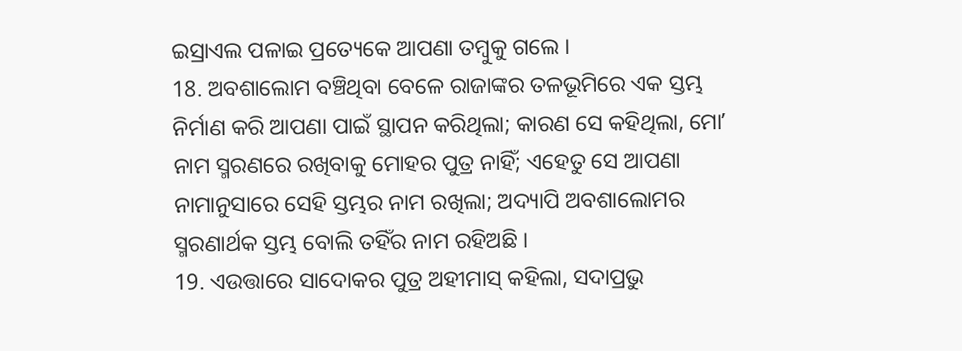ଇସ୍ରାଏଲ ପଳାଇ ପ୍ରତ୍ୟେକେ ଆପଣା ତମ୍ଵୁକୁ ଗଲେ ।
18. ଅବଶାଲୋମ ବଞ୍ଚିଥିବା ବେଳେ ରାଜାଙ୍କର ତଳଭୂମିରେ ଏକ ସ୍ତମ୍ଭ ନିର୍ମାଣ କରି ଆପଣା ପାଇଁ ସ୍ଥାପନ କରିଥିଲା; କାରଣ ସେ କହିଥିଲା, ମୋʼ ନାମ ସ୍ମରଣରେ ରଖିବାକୁ ମୋହର ପୁତ୍ର ନାହିଁ; ଏହେତୁ ସେ ଆପଣା ନାମାନୁସାରେ ସେହି ସ୍ତମ୍ଭର ନାମ ରଖିଲା; ଅଦ୍ୟାପି ଅବଶାଲୋମର ସ୍ମରଣାର୍ଥକ ସ୍ତମ୍ଭ ବୋଲି ତହିଁର ନାମ ରହିଅଛି ।
19. ଏଉତ୍ତାରେ ସାଦୋକର ପୁତ୍ର ଅହୀମାସ୍ କହିଲା, ସଦାପ୍ରଭୁ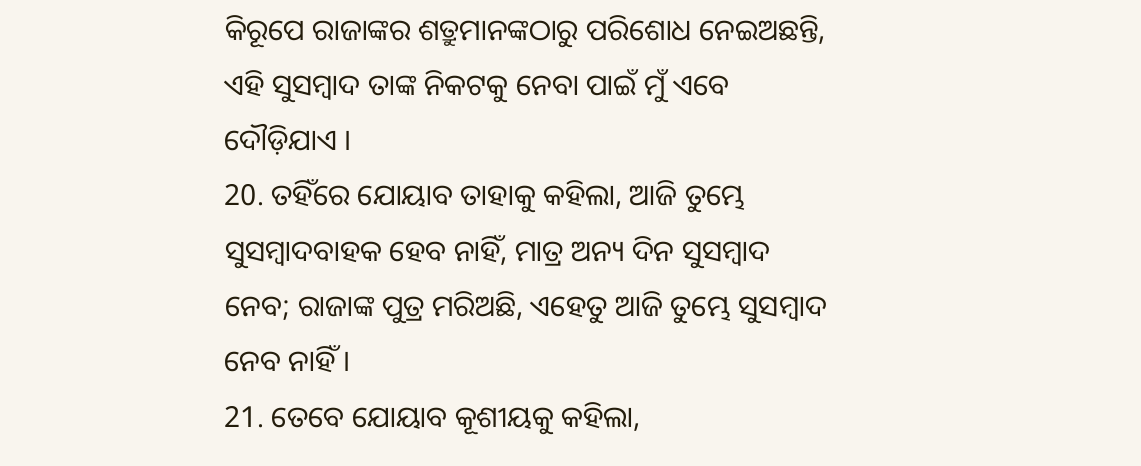କିରୂପେ ରାଜାଙ୍କର ଶତ୍ରୁମାନଙ୍କଠାରୁ ପରିଶୋଧ ନେଇଅଛନ୍ତି, ଏହି ସୁସମ୍ଵାଦ ତାଙ୍କ ନିକଟକୁ ନେବା ପାଇଁ ମୁଁ ଏବେ ଦୌଡ଼ିଯାଏ ।
20. ତହିଁରେ ଯୋୟାବ ତାହାକୁ କହିଲା, ଆଜି ତୁମ୍ଭେ ସୁସମ୍ଵାଦବାହକ ହେବ ନାହିଁ, ମାତ୍ର ଅନ୍ୟ ଦିନ ସୁସମ୍ଵାଦ ନେବ; ରାଜାଙ୍କ ପୁତ୍ର ମରିଅଛି, ଏହେତୁ ଆଜି ତୁମ୍ଭେ ସୁସମ୍ଵାଦ ନେବ ନାହିଁ ।
21. ତେବେ ଯୋୟାବ କୂଶୀୟକୁ କହିଲା,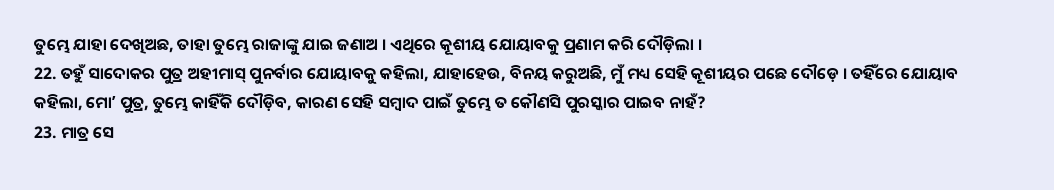ତୁମ୍ଭେ ଯାହା ଦେଖିଅଛ, ତାହା ତୁମ୍ଭେ ରାଜାଙ୍କୁ ଯାଇ ଜଣାଅ । ଏଥିରେ କୂଶୀୟ ଯୋୟାବକୁ ପ୍ରଣାମ କରି ଦୌଡ଼ିଲା ।
22. ତହୁଁ ସାଦୋକର ପୁତ୍ର ଅହୀମାସ୍ ପୁନର୍ବାର ଯୋୟାବକୁ କହିଲା, ଯାହାହେଉ, ବିନୟ କରୁଅଛି, ମୁଁ ମଧ୍ୟ ସେହି କୂଶୀୟର ପଛେ ଦୌଡ଼େ । ତହିଁରେ ଯୋୟାବ କହିଲା, ମୋʼ ପୁତ୍ର, ତୁମ୍ଭେ କାହିଁକି ଦୌଡ଼ିବ, କାରଣ ସେହି ସମ୍ଵାଦ ପାଇଁ ତୁମ୍ଭେ ତ କୌଣସି ପୁରସ୍କାର ପାଇବ ନାହଁ?
23. ମାତ୍ର ସେ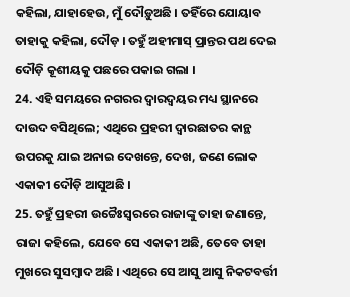କହିଲା, ଯାହାହେଉ, ମୁଁ ଦୌଡ଼ୁଅଛି । ତହିଁରେ ଯୋୟାବ ତାହାକୁ କହିଲା, ଦୌଡ଼ । ତହୁଁ ଅହୀମାସ୍ ପ୍ରାନ୍ତର ପଥ ଦେଇ ଦୌଡ଼ି କୂଶୀୟକୁ ପଛରେ ପକାଇ ଗଲା ।
24. ଏହି ସମୟରେ ନଗରର ଦ୍ଵାରଦ୍ଵୟର ମଧ୍ୟ ସ୍ଥାନରେ ଦାଉଦ ବସିଥିଲେ; ଏଥିରେ ପ୍ରହରୀ ଦ୍ଵାରଛାତର କାନ୍ଥ ଉପରକୁ ଯାଇ ଅନାଇ ଦେଖନ୍ତେ, ଦେଖ, ଜଣେ ଲୋକ ଏକାକୀ ଦୌଡ଼ି ଆସୁଅଛି ।
25. ତହୁଁ ପ୍ରହରୀ ଉଚ୍ଚୈଃସ୍ଵରରେ ରାଜାଙ୍କୁ ତାହା ଜଣାନ୍ତେ, ରାଜା କହିଲେ, ଯେବେ ସେ ଏକାକୀ ଅଛି, ତେବେ ତାହା ମୁଖରେ ସୁସମ୍ଵାଦ ଅଛି । ଏଥିରେ ସେ ଆସୁ ଆସୁ ନିକଟବର୍ତ୍ତୀ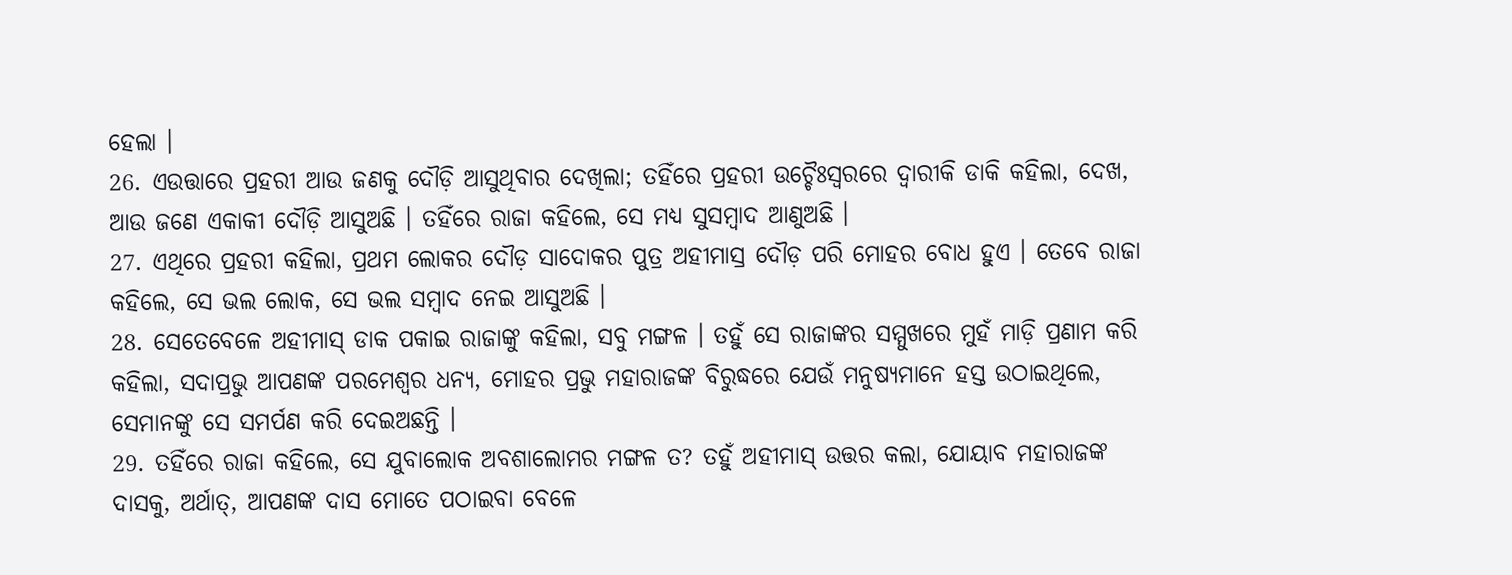ହେଲା ।
26. ଏଉତ୍ତାରେ ପ୍ରହରୀ ଆଉ ଜଣକୁ ଦୌଡ଼ି ଆସୁଥିବାର ଦେଖିଲା; ତହିଁରେ ପ୍ରହରୀ ଉଚ୍ଚୈଃସ୍ଵରରେ ଦ୍ଵାରୀକି ଡାକି କହିଲା, ଦେଖ, ଆଉ ଜଣେ ଏକାକୀ ଦୌଡ଼ି ଆସୁଅଛି । ତହିଁରେ ରାଜା କହିଲେ, ସେ ମଧ୍ୟ ସୁସମ୍ଵାଦ ଆଣୁଅଛି ।
27. ଏଥିରେ ପ୍ରହରୀ କହିଲା, ପ୍ରଥମ ଲୋକର ଦୌଡ଼ ସାଦୋକର ପୁତ୍ର ଅହୀମାସ୍ର ଦୌଡ଼ ପରି ମୋହର ବୋଧ ହୁଏ । ତେବେ ରାଜା କହିଲେ, ସେ ଭଲ ଲୋକ, ସେ ଭଲ ସମ୍ଵାଦ ନେଇ ଆସୁଅଛି ।
28. ସେତେବେଳେ ଅହୀମାସ୍ ଡାକ ପକାଇ ରାଜାଙ୍କୁ କହିଲା, ସବୁ ମଙ୍ଗଳ । ତହୁଁ ସେ ରାଜାଙ୍କର ସମ୍ମୁଖରେ ମୁହଁ ମାଡ଼ି ପ୍ରଣାମ କରି କହିଲା, ସଦାପ୍ରଭୁ ଆପଣଙ୍କ ପରମେଶ୍ଵର ଧନ୍ୟ, ମୋହର ପ୍ରଭୁ ମହାରାଜଙ୍କ ବିରୁଦ୍ଧରେ ଯେଉଁ ମନୁଷ୍ୟମାନେ ହସ୍ତ ଉଠାଇଥିଲେ, ସେମାନଙ୍କୁ ସେ ସମର୍ପଣ କରି ଦେଇଅଛନ୍ତି ।
29. ତହିଁରେ ରାଜା କହିଲେ, ସେ ଯୁବାଲୋକ ଅବଶାଲୋମର ମଙ୍ଗଳ ତ? ତହୁଁ ଅହୀମାସ୍ ଉତ୍ତର କଲା, ଯୋୟାବ ମହାରାଜଙ୍କ ଦାସକୁ, ଅର୍ଥାତ୍, ଆପଣଙ୍କ ଦାସ ମୋତେ ପଠାଇବା ବେଳେ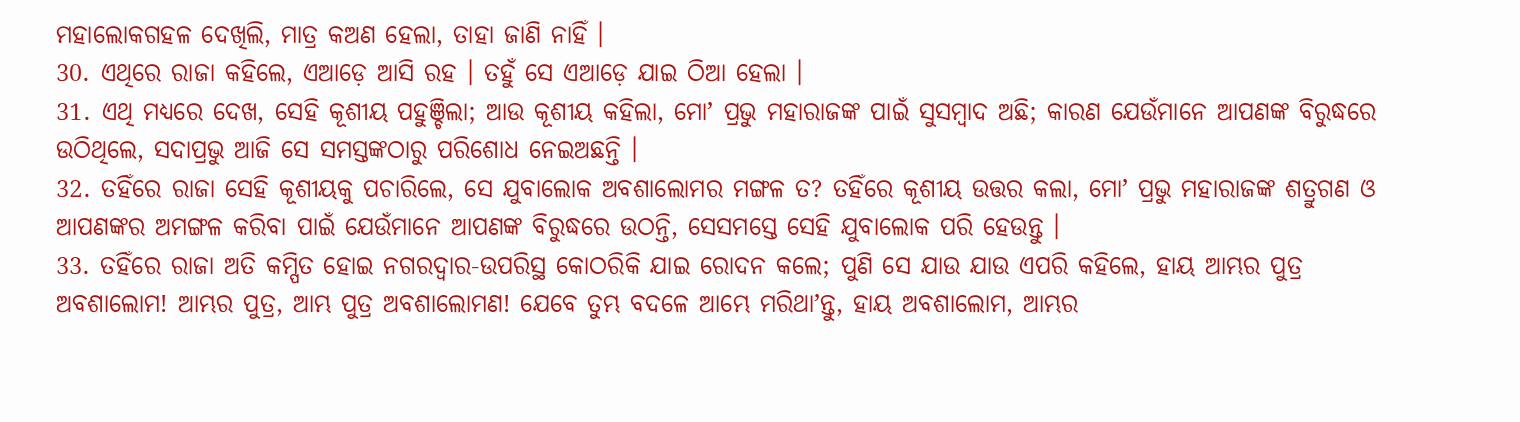ମହାଲୋକଗହଳ ଦେଖିଲି, ମାତ୍ର କଅଣ ହେଲା, ତାହା ଜାଣି ନାହିଁ ।
30. ଏଥିରେ ରାଜା କହିଲେ, ଏଆଡ଼େ ଆସି ରହ । ତହୁଁ ସେ ଏଆଡ଼େ ଯାଇ ଠିଆ ହେଲା ।
31. ଏଥି ମଧ୍ୟରେ ଦେଖ, ସେହି କୂଶୀୟ ପହୁଞ୍ଚିଲା; ଆଉ କୂଶୀୟ କହିଲା, ମୋʼ ପ୍ରଭୁ ମହାରାଜଙ୍କ ପାଇଁ ସୁସମ୍ଵାଦ ଅଛି; କାରଣ ଯେଉଁମାନେ ଆପଣଙ୍କ ବିରୁଦ୍ଧରେ ଉଠିଥିଲେ, ସଦାପ୍ରଭୁ ଆଜି ସେ ସମସ୍ତଙ୍କଠାରୁ ପରିଶୋଧ ନେଇଅଛନ୍ତି ।
32. ତହିଁରେ ରାଜା ସେହି କୂଶୀୟକୁ ପଚାରିଲେ, ସେ ଯୁବାଲୋକ ଅବଶାଲୋମର ମଙ୍ଗଳ ତ? ତହିଁରେ କୂଶୀୟ ଉତ୍ତର କଲା, ମୋʼ ପ୍ରଭୁ ମହାରାଜଙ୍କ ଶତ୍ରୁଗଣ ଓ ଆପଣଙ୍କର ଅମଙ୍ଗଳ କରିବା ପାଇଁ ଯେଉଁମାନେ ଆପଣଙ୍କ ବିରୁଦ୍ଧରେ ଉଠନ୍ତି, ସେସମସ୍ତେ ସେହି ଯୁବାଲୋକ ପରି ହେଉନ୍ତୁ ।
33. ତହିଁରେ ରାଜା ଅତି କମ୍ପିତ ହୋଇ ନଗରଦ୍ଵାର-ଉପରିସ୍ଥ କୋଠରିକି ଯାଇ ରୋଦନ କଲେ; ପୁଣି ସେ ଯାଉ ଯାଉ ଏପରି କହିଲେ, ହାୟ ଆମ୍ଭର ପୁତ୍ର ଅବଶାଲୋମ! ଆମ୍ଭର ପୁତ୍ର, ଆମ୍ଭ ପୁତ୍ର ଅବଶାଲୋମଣ! ଯେବେ ତୁମ୍ଭ ବଦଳେ ଆମ୍ଭେ ମରିଥାʼନ୍ତୁ, ହାୟ ଅବଶାଲୋମ, ଆମ୍ଭର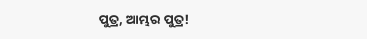ପୁତ୍ର, ଆମ୍ଭର ପୁତ୍ର!